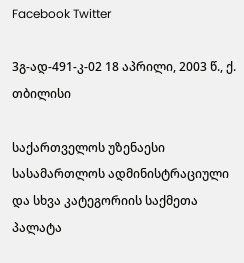Facebook Twitter

3გ-ად-491-კ-02 18 აპრილი, 2003 წ., ქ. თბილისი

საქართველოს უზენაესი სასამართლოს ადმინისტრაციული და სხვა კატეგორიის საქმეთა პალატა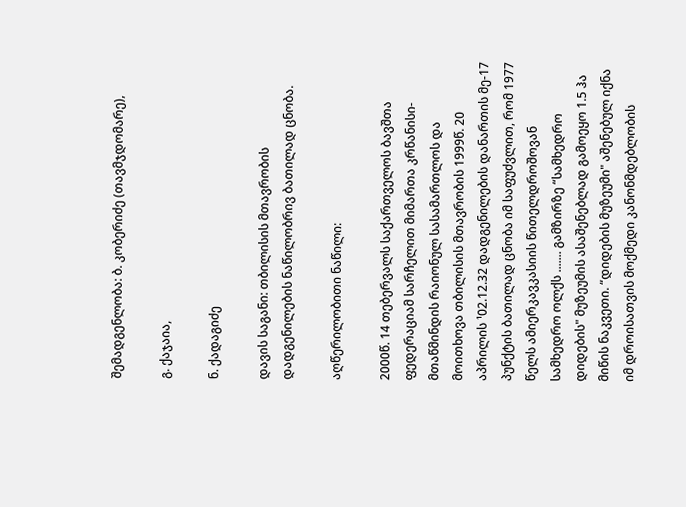შემადგენლობა: ბ. კობერიძე (თავმჯდომარე),

გ. ქაჯაია,

ნ. ქადაგიძე

დავის საგანი: თბილისის მთავრობის დადგენილების ნაწილობრივ ბათილად ცნობა.

აღწერილობითი ნაწილი:

2000წ. 14 თებერვალს საქართველოს ბავშთა ფედერაციამ სარჩელით მიმართა კრწანისი-მთაწმინდის რაიონულ სასამართლოს და მოითხოვა თბილისის მთავრობის 1999წ. 20 აპრილის ¹02.12.32 დადგენილების დანართის მე-17 პუნქტის ბათილად ცნობა იმ საფუძვლით, რომ 1977 წელს ამიერკავკასიის წითელდროშოვან სამხედრო ოლქს ....... გამზირზე “სამხედრო დიდების" მუზეუმის ასაშენებლად გამოეყო 1.5 ჰა მიწის ნაკვეთი. “დიდების მუზეუმი" აშენებულ იქნა იმ დროისათვის მოქმედი კანონმდებლობის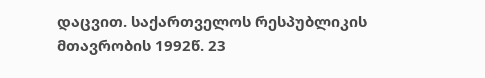დაცვით. საქართველოს რესპუბლიკის მთავრობის 1992წ. 23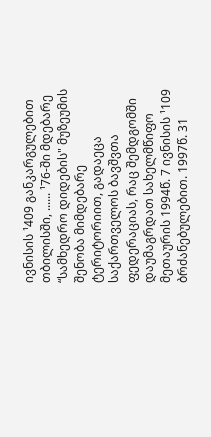ივნისის ¹409 განკარგულებით თბილისში, ...... ¹76-ში მდებარე “სამხედრო დიდების" მუზეუმის შენობა მიმდებარე ტერიტორიით, გადაეცა საქართველოს ბავშვთა ფედერაციას, რაც შემდგომში დაუმაგრდათ სახელმწიფო მეთაურის 1994წ. 7 ივნისის ¹109 ბრძანებულებით. 1997წ. 31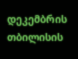დეკემბრის თბილისის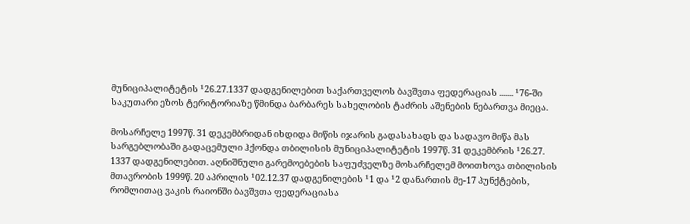მუნიციპალიტეტის ¹26.27.1337 დადგენილებით საქართველოს ბავშვთა ფედერაციას ....... ¹76-ში საკუთარი ეზოს ტერიტორიაზე წმინდა ბარბარეს სახელობის ტაძრის აშენების ნებართვა მიეცა.

მოსარჩელე 1997წ. 31 დეკემბრიდან იხდიდა მიწის იჯარის გადასახადს და სადავო მიწა მას სარგებლობაში გადაცემული ჰქონდა თბილისის მუნიციპალიტეტის 1997წ. 31 დეკემბრის ¹26.27. 1337 დადგენილებით. აღნიშნული გარემოებების საფუძველზე მოსარჩელემ მოითხოვა თბილისის მთავრობის 1999წ. 20 აპრილის ¹02.12.37 დადგენილების ¹1 და ¹2 დანართის მე-17 პუნქტების, რომლითაც ვაკის რაიონში ბავშვთა ფედერაციასა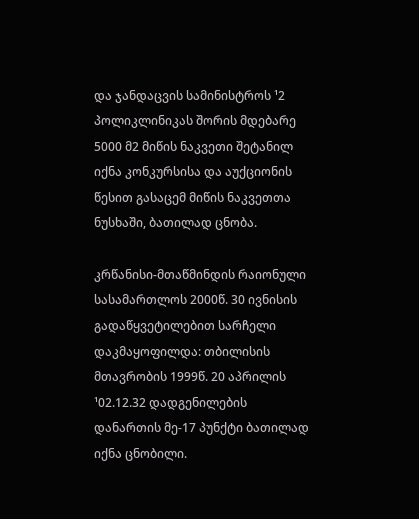და ჯანდაცვის სამინისტროს ¹2 პოლიკლინიკას შორის მდებარე 5000 მ2 მიწის ნაკვეთი შეტანილ იქნა კონკურსისა და აუქციონის წესით გასაცემ მიწის ნაკვეთთა ნუსხაში, ბათილად ცნობა.

კრწანისი-მთაწმინდის რაიონული სასამართლოს 2000წ. 30 ივნისის გადაწყვეტილებით სარჩელი დაკმაყოფილდა: თბილისის მთავრობის 1999წ. 20 აპრილის ¹02.12.32 დადგენილების დანართის მე-17 პუნქტი ბათილად იქნა ცნობილი.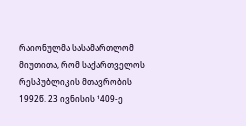რაიონულმა სასამართლომ მიუთითა, რომ საქართველოს რესპუბლიკის მთავრობის 1992წ. 23 ივნისის ¹409-ე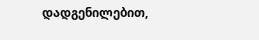დადგენილებით,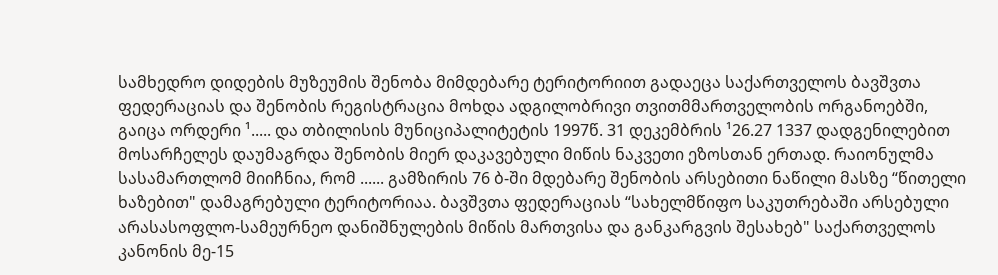სამხედრო დიდების მუზეუმის შენობა მიმდებარე ტერიტორიით გადაეცა საქართველოს ბავშვთა ფედერაციას და შენობის რეგისტრაცია მოხდა ადგილობრივი თვითმმართველობის ორგანოებში, გაიცა ორდერი ¹..... და თბილისის მუნიციპალიტეტის 1997წ. 31 დეკემბრის ¹26.27 1337 დადგენილებით მოსარჩელეს დაუმაგრდა შენობის მიერ დაკავებული მიწის ნაკვეთი ეზოსთან ერთად. რაიონულმა სასამართლომ მიიჩნია, რომ ...... გამზირის 76 ბ-ში მდებარე შენობის არსებითი ნაწილი მასზე “წითელი ხაზებით" დამაგრებული ტერიტორიაა. ბავშვთა ფედერაციას “სახელმწიფო საკუთრებაში არსებული არასასოფლო-სამეურნეო დანიშნულების მიწის მართვისა და განკარგვის შესახებ" საქართველოს კანონის მე-15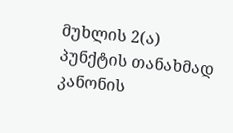მუხლის 2(ა) პუნქტის თანახმად კანონის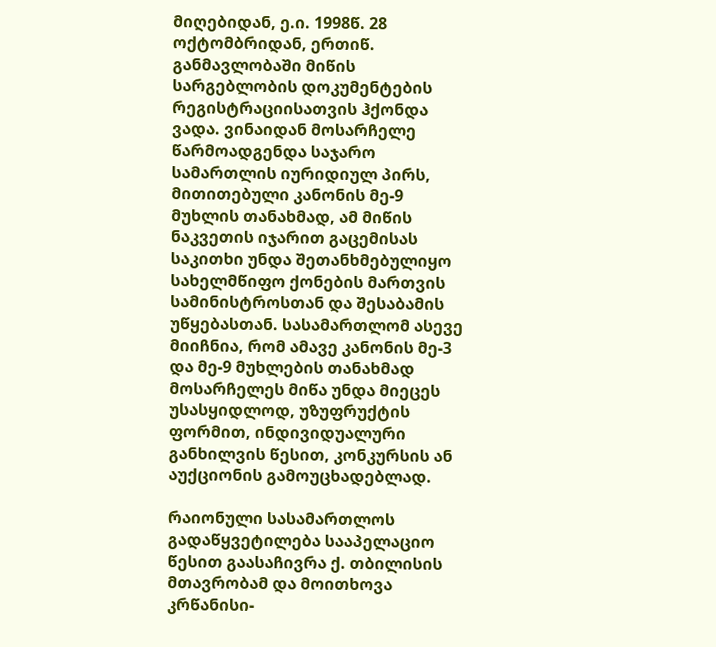მიღებიდან, ე.ი. 1998წ. 28 ოქტომბრიდან, ერთიწ. განმავლობაში მიწის სარგებლობის დოკუმენტების რეგისტრაციისათვის ჰქონდა ვადა. ვინაიდან მოსარჩელე წარმოადგენდა საჯარო სამართლის იურიდიულ პირს, მითითებული კანონის მე-9 მუხლის თანახმად, ამ მიწის ნაკვეთის იჯარით გაცემისას საკითხი უნდა შეთანხმებულიყო სახელმწიფო ქონების მართვის სამინისტროსთან და შესაბამის უწყებასთან. სასამართლომ ასევე მიიჩნია, რომ ამავე კანონის მე-3 და მე-9 მუხლების თანახმად მოსარჩელეს მიწა უნდა მიეცეს უსასყიდლოდ, უზუფრუქტის ფორმით, ინდივიდუალური განხილვის წესით, კონკურსის ან აუქციონის გამოუცხადებლად.

რაიონული სასამართლოს გადაწყვეტილება სააპელაციო წესით გაასაჩივრა ქ. თბილისის მთავრობამ და მოითხოვა კრწანისი-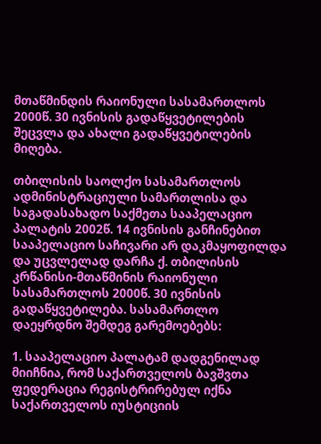მთაწმინდის რაიონული სასამართლოს 2000წ. 30 ივნისის გადაწყვეტილების შეცვლა და ახალი გადაწყვეტილების მიღება.

თბილისის საოლქო სასამართლოს ადმინისტრაციული სამართლისა და საგადასახადო საქმეთა სააპელაციო პალატის 2002წ. 14 ივნისის განჩინებით სააპელაციო საჩივარი არ დაკმაყოფილდა და უცვლელად დარჩა ქ. თბილისის კრწანისი-მთაწმინის რაიონული სასამართლოს 2000წ. 30 ივნისის გადაწყვეტილება. სასამართლო დაეყრდნო შემდეგ გარემოებებს:

1. სააპელაციო პალატამ დადგენილად მიიჩნია, რომ საქართველოს ბავშვთა ფედერაცია რეგისტრირებულ იქნა საქართველოს იუსტიციის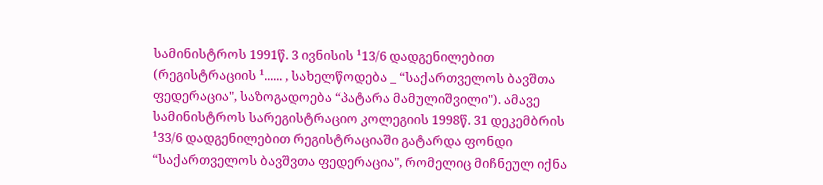სამინისტროს 1991წ. 3 ივნისის ¹13/6 დადგენილებით (რეგისტრაციის ¹...... , სახელწოდება _ “საქართველოს ბავშთა ფედერაცია", საზოგადოება “პატარა მამულიშვილი"). ამავე სამინისტროს სარეგისტრაციო კოლეგიის 1998წ. 31 დეკემბრის ¹33/6 დადგენილებით რეგისტრაციაში გატარდა ფონდი “საქართველოს ბავშვთა ფედერაცია", რომელიც მიჩნეულ იქნა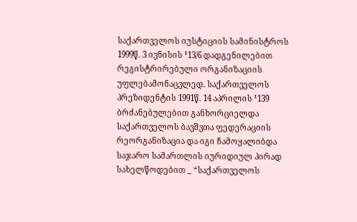საქართველოს იუსტიციის სამინისტროს 1999წ. 3 ივნისის ¹13/6 დადგენილებით რეგისტრირებული ორგანიზაციის უფლებამონაცვლედ. საქართველოს პრეზიდენტის 1991წ. 14 აპრილის ¹139 ბრძანებულებით განხორციელდა საქართველოს ბავშვთა ფედერაციის რეორგანიზაცია და იგი ჩამოყალიბდა საჯარო სამართლის იურიდიულ პირად სახელწოდებით _ “საქართველოს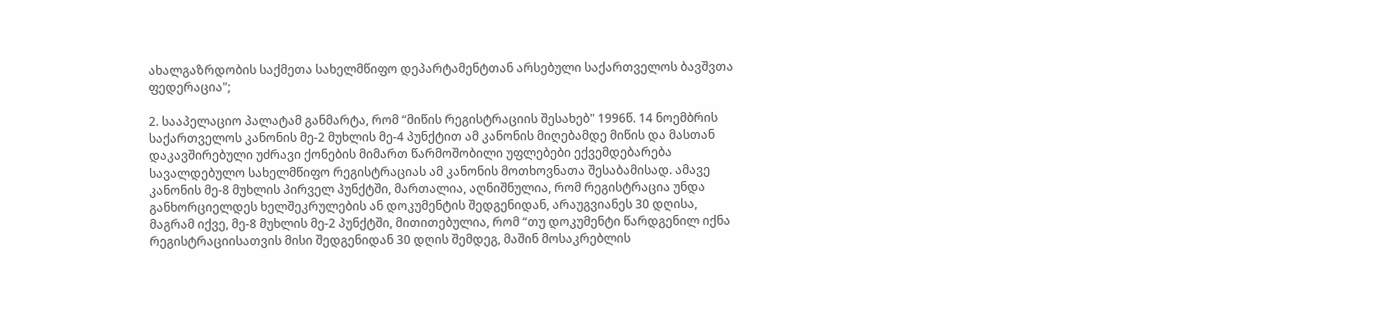ახალგაზრდობის საქმეთა სახელმწიფო დეპარტამენტთან არსებული საქართველოს ბავშვთა ფედერაცია";

2. სააპელაციო პალატამ განმარტა, რომ “მიწის რეგისტრაციის შესახებ" 1996წ. 14 ნოემბრის საქართველოს კანონის მე-2 მუხლის მე-4 პუნქტით ამ კანონის მიღებამდე მიწის და მასთან დაკავშირებული უძრავი ქონების მიმართ წარმოშობილი უფლებები ექვემდებარება სავალდებულო სახელმწიფო რეგისტრაციას ამ კანონის მოთხოვნათა შესაბამისად. ამავე კანონის მე-8 მუხლის პირველ პუნქტში, მართალია, აღნიშნულია, რომ რეგისტრაცია უნდა განხორციელდეს ხელშეკრულების ან დოკუმენტის შედგენიდან, არაუგვიანეს 30 დღისა, მაგრამ იქვე, მე-8 მუხლის მე-2 პუნქტში, მითითებულია, რომ “თუ დოკუმენტი წარდგენილ იქნა რეგისტრაციისათვის მისი შედგენიდან 30 დღის შემდეგ, მაშინ მოსაკრებლის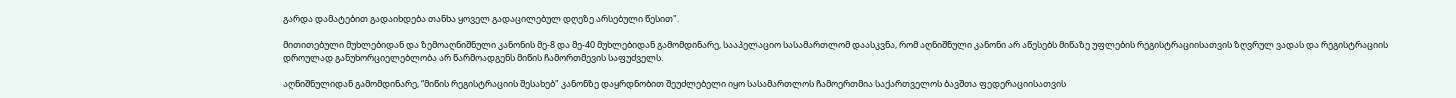გარდა დამატებით გადაიხდება თანხა ყოველ გადაცილებულ დღეზე არსებული წესით".

მითითებული მუხლებიდან და ზემოაღნიშნული კანონის მე-8 და მე-40 მუხლებიდან გამომდინარე, სააპელაციო სასამართლომ დაასკვნა, რომ აღნიშნული კანონი არ აწესებს მიწაზე უფლების რეგისტრაციისათვის ზღვრულ ვადას და რეგისტრაციის დროულად განუხორციელებლობა არ წარმოადგენს მიწის ჩამორთმევის საფუძველს.

აღნიშნულიდან გამომდინარე, “მიწის რეგისტრაციის შესახებ" კანონზე დაყრდნობით შეუძლებელი იყო სასამართლოს ჩამოერთმია საქართველოს ბავშთა ფედერაციისათვის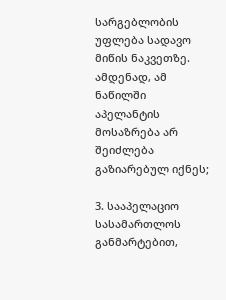სარგებლობის უფლება სადავო მიწის ნაკვეთზე. ამდენად, ამ ნაწილში აპელანტის მოსაზრება არ შეიძლება გაზიარებულ იქნეს;

3. სააპელაციო სასამართლოს განმარტებით,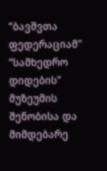“ბავშვთა ფედერაციამ" “სამხედრო დიდების" მუზეუმის შენობისა და მიმდებარე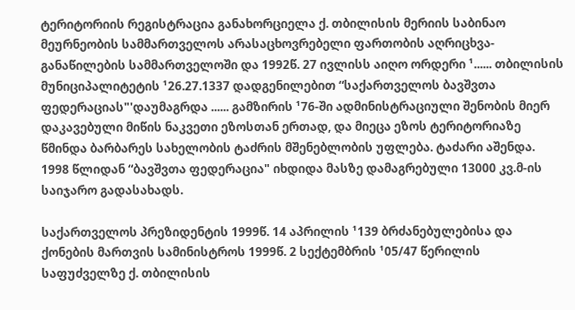ტერიტორიის რეგისტრაცია განახორციელა ქ. თბილისის მერიის საბინაო მეურნეობის სამმართველოს არასაცხოვრებელი ფართობის აღრიცხვა-განაწილების სამმართველოში და 1992წ. 27 ივლისს აიღო ორდერი ¹...... თბილისის მუნიციპალიტეტის ¹26.27.1337 დადგენილებით “საქართველოს ბავშვთა ფედერაციას"'დაუმაგრდა ...... გამზირის ¹76-ში ადმინისტრაციული შენობის მიერ დაკავებული მიწის ნაკვეთი ეზოსთან ერთად, და მიეცა ეზოს ტერიტორიაზე წმინდა ბარბარეს სახელობის ტაძრის მშენებლობის უფლება. ტაძარი აშენდა. 1998 წლიდან “ბავშვთა ფედერაცია" იხდიდა მასზე დამაგრებული 13000 კვ.მ-ის საიჯარო გადასახადს.

საქართველოს პრეზიდენტის 1999წ. 14 აპრილის ¹139 ბრძანებულებისა და ქონების მართვის სამინისტროს 1999წ. 2 სექტემბრის ¹05/47 წერილის საფუძველზე ქ. თბილისის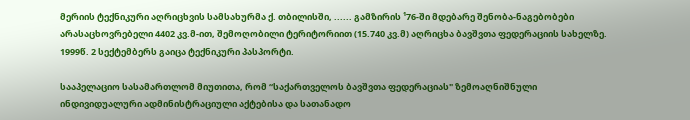მერიის ტექნიკური აღრიცხვის სამსახურმა ქ. თბილისში, ...... გამზირის ¹76-ში მდებარე შენობა-ნაგებობები არასაცხოვრებელი 4402 კვ.მ-ით, შემოღობილი ტერიტორიით (15.740 კვ.მ) აღრიცხა ბავშვთა ფედერაციის სახელზე. 1999წ. 2 სექტემბერს გაიცა ტექნიკური პასპორტი.

სააპელაციო სასამართლომ მიუთითა, რომ “საქართველოს ბავშვთა ფედერაციას" ზემოაღნიშნული ინდივიდუალური ადმინისტრაციული აქტებისა და სათანადო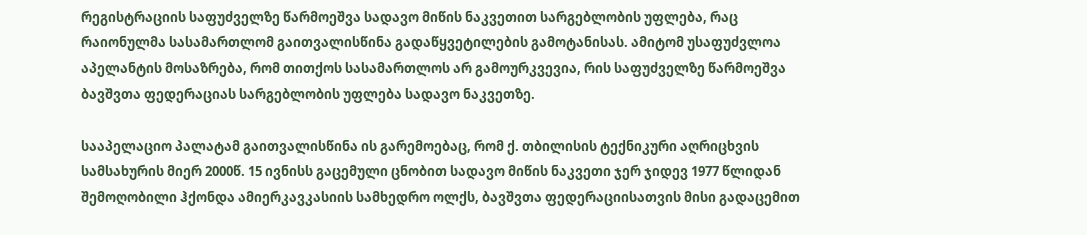რეგისტრაციის საფუძველზე წარმოეშვა სადავო მიწის ნაკვეთით სარგებლობის უფლება, რაც რაიონულმა სასამართლომ გაითვალისწინა გადაწყვეტილების გამოტანისას. ამიტომ უსაფუძვლოა აპელანტის მოსაზრება, რომ თითქოს სასამართლოს არ გამოურკვევია, რის საფუძველზე წარმოეშვა ბავშვთა ფედერაციას სარგებლობის უფლება სადავო ნაკვეთზე.

სააპელაციო პალატამ გაითვალისწინა ის გარემოებაც, რომ ქ. თბილისის ტექნიკური აღრიცხვის სამსახურის მიერ 2000წ. 15 ივნისს გაცემული ცნობით სადავო მიწის ნაკვეთი ჯერ ჯიდევ 1977 წლიდან შემოღობილი ჰქონდა ამიერკავკასიის სამხედრო ოლქს, ბავშვთა ფედერაციისათვის მისი გადაცემით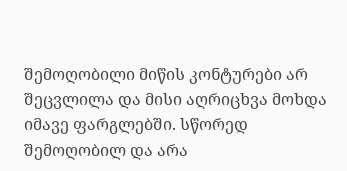შემოღობილი მიწის კონტურები არ შეცვლილა და მისი აღრიცხვა მოხდა იმავე ფარგლებში. სწორედ შემოღობილ და არა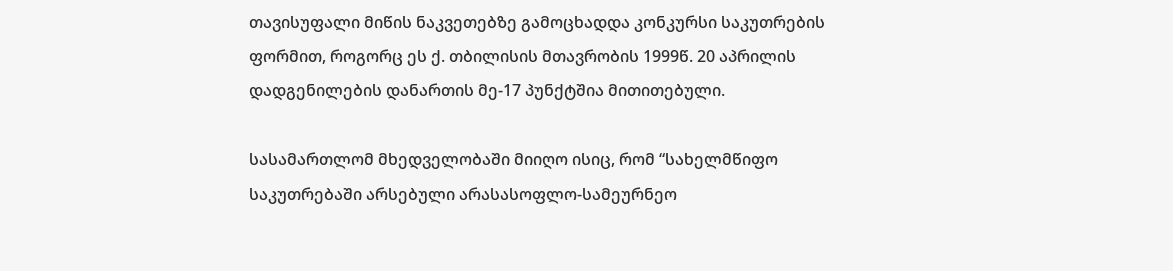თავისუფალი მიწის ნაკვეთებზე გამოცხადდა კონკურსი საკუთრების ფორმით, როგორც ეს ქ. თბილისის მთავრობის 1999წ. 20 აპრილის დადგენილების დანართის მე-17 პუნქტშია მითითებული.

სასამართლომ მხედველობაში მიიღო ისიც, რომ “სახელმწიფო საკუთრებაში არსებული არასასოფლო-სამეურნეო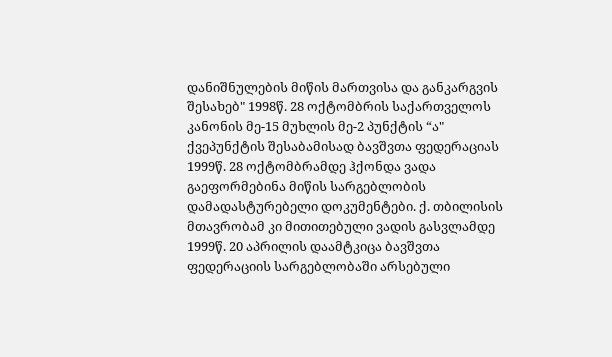დანიშნულების მიწის მართვისა და განკარგვის შესახებ" 1998წ. 28 ოქტომბრის საქართველოს კანონის მე-15 მუხლის მე-2 პუნქტის “ა" ქვეპუნქტის შესაბამისად ბავშვთა ფედერაციას 1999წ. 28 ოქტომბრამდე ჰქონდა ვადა გაეფორმებინა მიწის სარგებლობის დამადასტურებელი დოკუმენტები. ქ. თბილისის მთავრობამ კი მითითებული ვადის გასვლამდე 1999წ. 20 აპრილის დაამტკიცა ბავშვთა ფედერაციის სარგებლობაში არსებული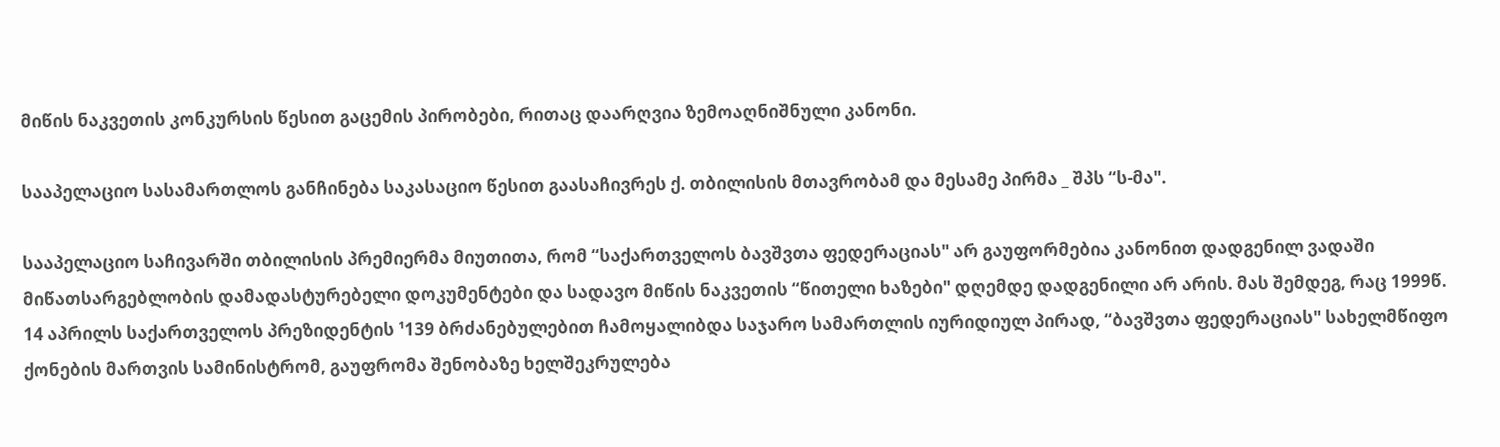მიწის ნაკვეთის კონკურსის წესით გაცემის პირობები, რითაც დაარღვია ზემოაღნიშნული კანონი.

სააპელაციო სასამართლოს განჩინება საკასაციო წესით გაასაჩივრეს ქ. თბილისის მთავრობამ და მესამე პირმა _ შპს “ს-მა".

სააპელაციო საჩივარში თბილისის პრემიერმა მიუთითა, რომ “საქართველოს ბავშვთა ფედერაციას" არ გაუფორმებია კანონით დადგენილ ვადაში მიწათსარგებლობის დამადასტურებელი დოკუმენტები და სადავო მიწის ნაკვეთის “წითელი ხაზები" დღემდე დადგენილი არ არის. მას შემდეგ, რაც 1999წ. 14 აპრილს საქართველოს პრეზიდენტის ¹139 ბრძანებულებით ჩამოყალიბდა საჯარო სამართლის იურიდიულ პირად, “ბავშვთა ფედერაციას" სახელმწიფო ქონების მართვის სამინისტრომ, გაუფრომა შენობაზე ხელშეკრულება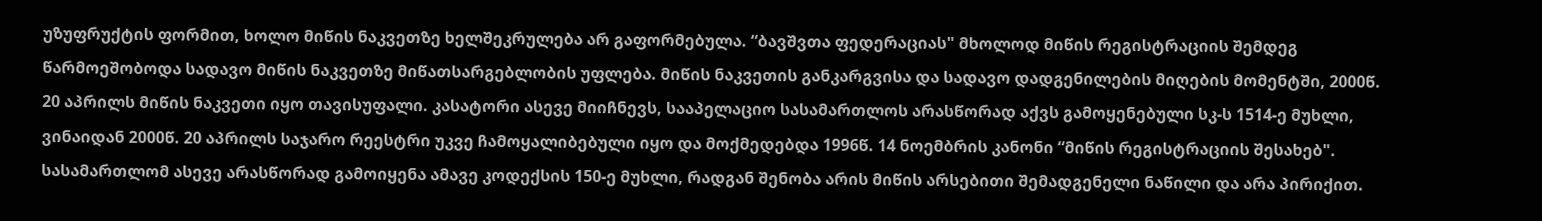უზუფრუქტის ფორმით, ხოლო მიწის ნაკვეთზე ხელშეკრულება არ გაფორმებულა. “ბავშვთა ფედერაციას" მხოლოდ მიწის რეგისტრაციის შემდეგ წარმოეშობოდა სადავო მიწის ნაკვეთზე მიწათსარგებლობის უფლება. მიწის ნაკვეთის განკარგვისა და სადავო დადგენილების მიღების მომენტში, 2000წ. 20 აპრილს მიწის ნაკვეთი იყო თავისუფალი. კასატორი ასევე მიიჩნევს, სააპელაციო სასამართლოს არასწორად აქვს გამოყენებული სკ-ს 1514-ე მუხლი, ვინაიდან 2000წ. 20 აპრილს საჯარო რეესტრი უკვე ჩამოყალიბებული იყო და მოქმედებდა 1996წ. 14 ნოემბრის კანონი “მიწის რეგისტრაციის შესახებ". სასამართლომ ასევე არასწორად გამოიყენა ამავე კოდექსის 150-ე მუხლი, რადგან შენობა არის მიწის არსებითი შემადგენელი ნაწილი და არა პირიქით.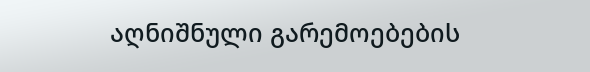აღნიშნული გარემოებების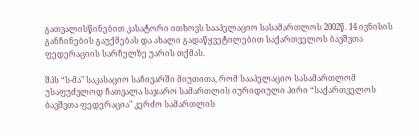გათვალისწინებით კასატორი ითხოვს სააპელაციო სასამართლოს 2002წ. 14 ივნისის განჩინების გაუქმებას და ახალი გადაწყვეტილებით საქართველოს ბავშვთა ფედერაციის სარჩელზე უარის თქმას.

შპს “ს-მა" საკასაციო საჩივარში მიუთითა, რომ სააპელაციო სასამართლომ უსაფუძვლოდ ჩათვალა საჯარო სამართლის იურიდიული პირი “საქართველოს ბავშვთა ფედერაცია" კერძო სამართლის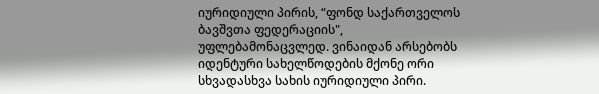იურიდიული პირის, “ფონდ საქართველოს ბავშვთა ფედერაციის", უფლებამონაცვლედ. ვინაიდან არსებობს იდენტური სახელწოდების მქონე ორი სხვადასხვა სახის იურიდიული პირი.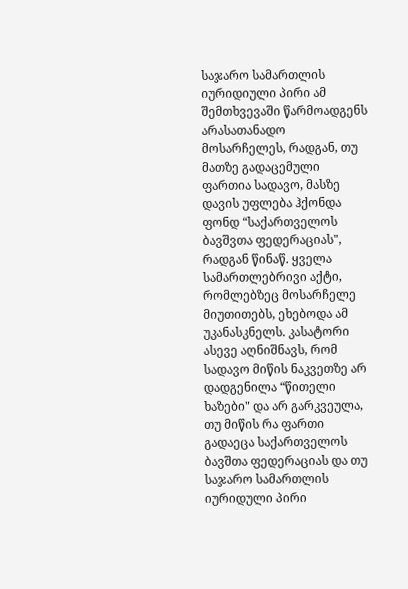საჯარო სამართლის იურიდიული პირი ამ შემთხვევაში წარმოადგენს არასათანადო მოსარჩელეს, რადგან, თუ მათზე გადაცემული ფართია სადავო, მასზე დავის უფლება ჰქონდა ფონდ “საქართველოს ბავშვთა ფედერაციას", რადგან წინაწ. ყველა სამართლებრივი აქტი, რომლებზეც მოსარჩელე მიუთითებს, ეხებოდა ამ უკანასკნელს. კასატორი ასევე აღნიშნავს, რომ სადავო მიწის ნაკვეთზე არ დადგენილა “წითელი ხაზები" და არ გარკვეულა, თუ მიწის რა ფართი გადაეცა საქართველოს ბავშთა ფედერაციას და თუ საჯარო სამართლის იურიდული პირი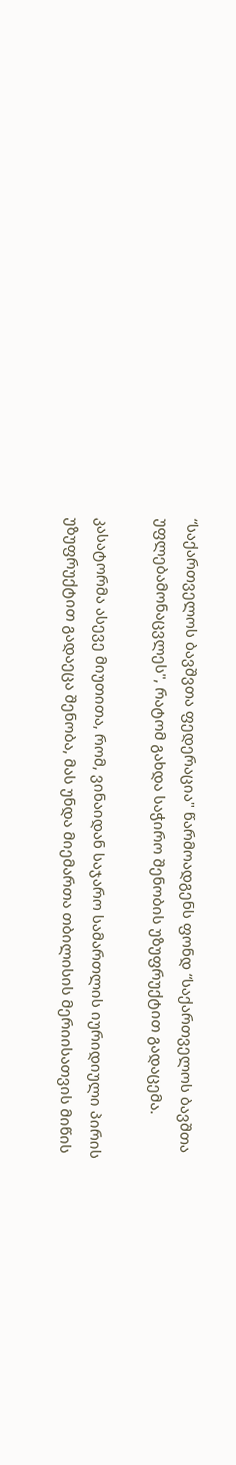“საქართველოს ბავშვთა ფედერაცია" წარმოადგენს ფონდ “საქართველოს ბავშთა უფლებამონაცვლეს", რატომ გახდა საჭირო შენობის უზუფრუქტით გადაცემა.

კასატორმა ასევე მიუთითა, რომ, ვინაიდან საჯარო სამართლის იურიდიული პირის უზუფრუქტით გადაეცა შენობა, მას უნდა მიემართა თბილისის მერიისათვის მიწის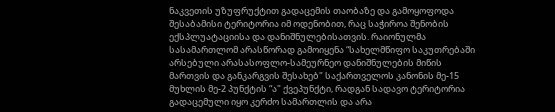ნაკვეთის უზუფრუქტით გადაცემის თაობაზე და გამოყოფოდა შესაბამისი ტერიტორია იმ ოდენობით, რაც საჭიროა შენობის ექსპლუატაციისა და დანიშნულებისათვის. რაიონულმა სასამართლომ არასწორად გამოიყენა “სახელმწიფო საკუთრებაში არსებული არასასოფლო-სამეურნეო დანიშნულების მიწის მართვის და განკარგვის შესახებ" საქართველოს კანონის მე-15 მუხლის მე-2 პუნქტის “ა" ქვეპუნქტი, რადგან სადავო ტერიტორია გადაცემული იყო კერძო სამართლის და არა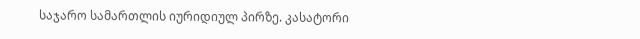საჯარო სამართლის იურიდიულ პირზე. კასატორი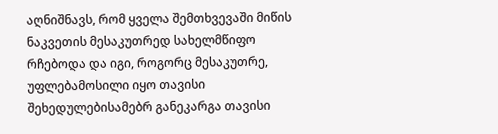აღნიშნავს, რომ ყველა შემთხვევაში მიწის ნაკვეთის მესაკუთრედ სახელმწიფო რჩებოდა და იგი, როგორც მესაკუთრე, უფლებამოსილი იყო თავისი შეხედულებისამებრ განეკარგა თავისი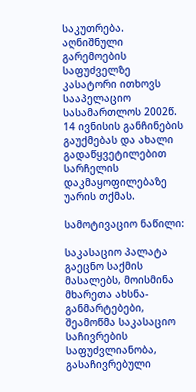საკუთრება. აღნიშნული გარემოების საფუძველზე კასატორი ითხოვს სააპელაციო სასამართლოს 2002წ. 14 ივნისის განჩინების გაუქმებას და ახალი გადაწყვეტილებით სარჩელის დაკმაყოფილებაზე უარის თქმას.

სამოტივაციო ნაწილი:

საკასაციო პალატა გაეცნო საქმის მასალებს, მოისმინა მხარეთა ახსნა-განმარტებები, შეამოწმა საკასაციო საჩივრების საფუძვლიანობა, გასაჩივრებული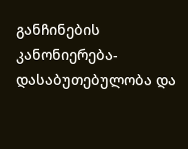განჩინების კანონიერება-დასაბუთებულობა და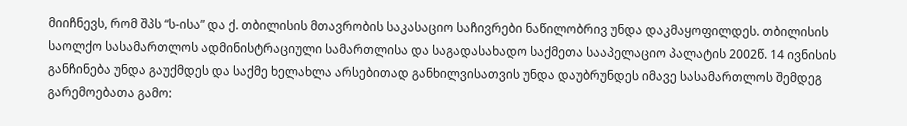მიიჩნევს, რომ შპს “ს-ისა” და ქ. თბილისის მთავრობის საკასაციო საჩივრები ნაწილობრივ უნდა დაკმაყოფილდეს. თბილისის საოლქო სასამართლოს ადმინისტრაციული სამართლისა და საგადასახადო საქმეთა სააპელაციო პალატის 2002წ. 14 ივნისის განჩინება უნდა გაუქმდეს და საქმე ხელახლა არსებითად განხილვისათვის უნდა დაუბრუნდეს იმავე სასამართლოს შემდეგ გარემოებათა გამო: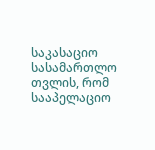საკასაციო სასამართლო თვლის, რომ სააპელაციო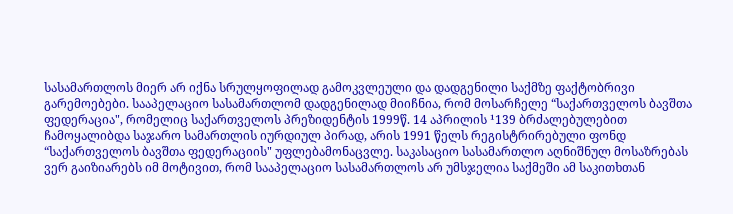სასამართლოს მიერ არ იქნა სრულყოფილად გამოკვლეული და დადგენილი საქმზე ფაქტობრივი გარემოებები. სააპელაციო სასამართლომ დადგენილად მიიჩნია, რომ მოსარჩელე “საქართველოს ბავშთა ფედერაცია", რომელიც საქართველოს პრეზიდენტის 1999წ. 14 აპრილის ¹139 ბრძალებულებით ჩამოყალიბდა საჯარო სამართლის იურდიულ პირად, არის 1991 წელს რეგისტრირებული ფონდ “საქართველოს ბავშთა ფედერაციის" უფლებამონაცვლე. საკასაციო სასამართლო აღნიშნულ მოსაზრებას ვერ გაიზიარებს იმ მოტივით, რომ სააპელაციო სასამართლოს არ უმსჯელია საქმეში ამ საკითხთან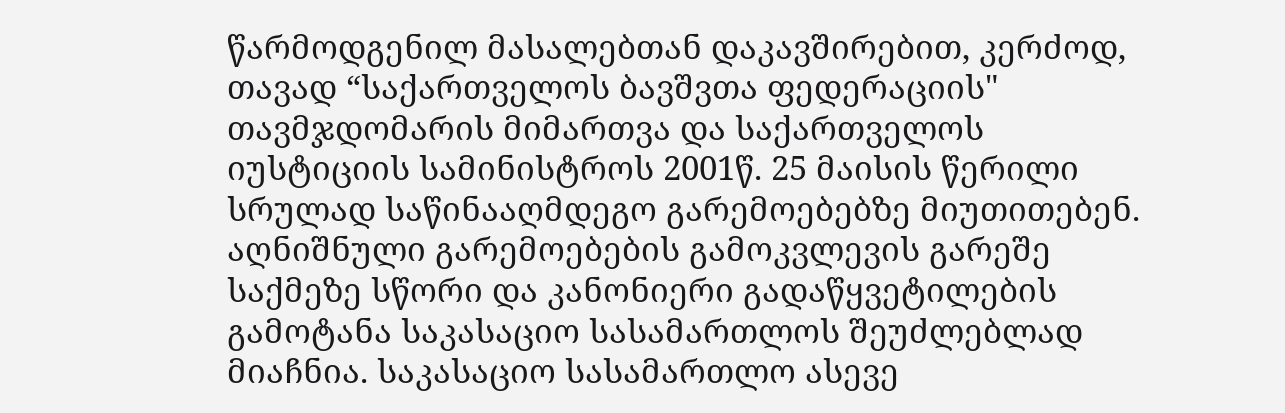წარმოდგენილ მასალებთან დაკავშირებით, კერძოდ, თავად “საქართველოს ბავშვთა ფედერაციის" თავმჯდომარის მიმართვა და საქართველოს იუსტიციის სამინისტროს 2001წ. 25 მაისის წერილი სრულად საწინააღმდეგო გარემოებებზე მიუთითებენ. აღნიშნული გარემოებების გამოკვლევის გარეშე საქმეზე სწორი და კანონიერი გადაწყვეტილების გამოტანა საკასაციო სასამართლოს შეუძლებლად მიაჩნია. საკასაციო სასამართლო ასევე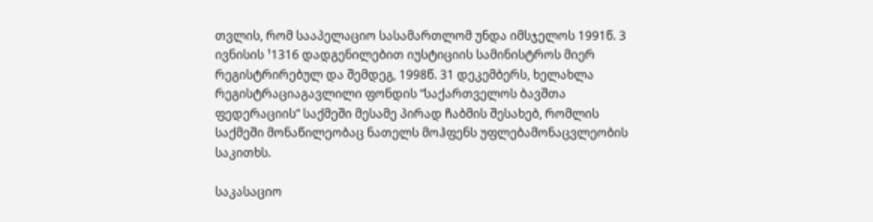თვლის, რომ სააპელაციო სასამართლომ უნდა იმსჯელოს 1991წ. 3 ივნისის ¹1316 დადგენილებით იუსტიციის სამინისტროს მიერ რეგისტრირებულ და შემდეგ, 1998წ. 31 დეკემბერს, ხელახლა რეგისტრაციაგავლილი ფონდის “საქართველოს ბავშთა ფედერაციის” საქმეში მესამე პირად ჩაბმის შესახებ, რომლის საქმეში მონაწილეობაც ნათელს მოჰფენს უფლებამონაცვლეობის საკითხს.

საკასაციო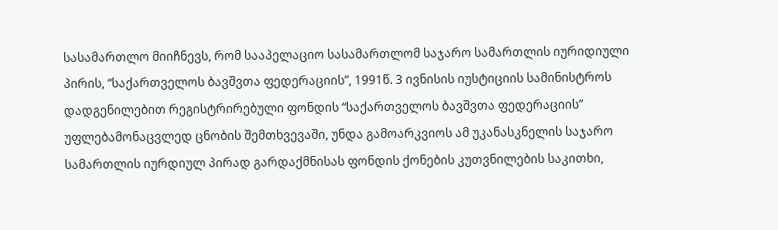სასამართლო მიიჩნევს, რომ სააპელაციო სასამართლომ საჯარო სამართლის იურიდიული პირის, “საქართველოს ბავშვთა ფედერაციის”, 1991წ. 3 ივნისის იუსტიციის სამინისტროს დადგენილებით რეგისტრირებული ფონდის “საქართველოს ბავშვთა ფედერაციის” უფლებამონაცვლედ ცნობის შემთხვევაში, უნდა გამოარკვიოს ამ უკანასკნელის საჯარო სამართლის იურდიულ პირად გარდაქმნისას ფონდის ქონების კუთვნილების საკითხი,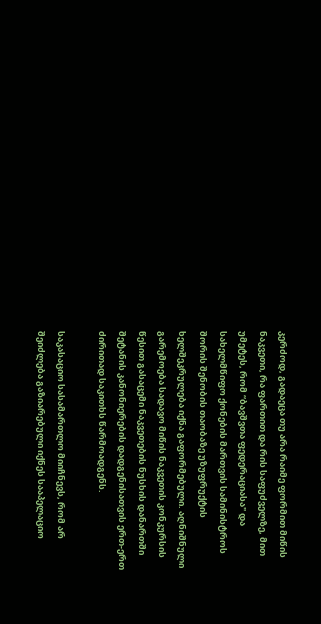კერძოდ, გადაეცა თუ არა რაიმე ფორმით მიწის ნაკვეთი, რა ფართით და რის საფუძველზე, მით უმეტეს, რომ “ბავშვთა ფედერაციასა" და სახელმწიფო ქონების მართვის სამინისტროს შორის შენობის თაობაზე უზუფრუქტის ხელშეკრულება იქნა გაფორმებული. აღნიშნული გარემოება სადავო მიწის ნაკვეთის კონკურსის წესით გასაცემი ნაკვეთების ნუსხის დანართში შეტანის კანონიერების დადგენისათვის ერთ-ერთ ძირითად საკითხს წარმოადგენს.

საკასაციო სასამართლო მიიჩნევს, რომ არ შეიძლება გაზიარებული იქნეს სააპელაციო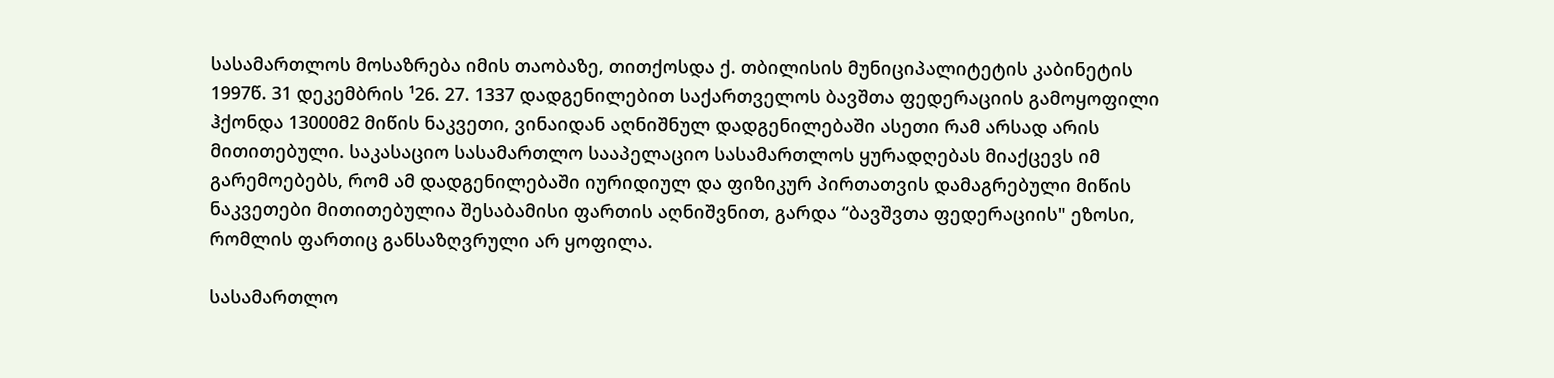სასამართლოს მოსაზრება იმის თაობაზე, თითქოსდა ქ. თბილისის მუნიციპალიტეტის კაბინეტის 1997წ. 31 დეკემბრის ¹26. 27. 1337 დადგენილებით საქართველოს ბავშთა ფედერაციის გამოყოფილი ჰქონდა 13000მ2 მიწის ნაკვეთი, ვინაიდან აღნიშნულ დადგენილებაში ასეთი რამ არსად არის მითითებული. საკასაციო სასამართლო სააპელაციო სასამართლოს ყურადღებას მიაქცევს იმ გარემოებებს, რომ ამ დადგენილებაში იურიდიულ და ფიზიკურ პირთათვის დამაგრებული მიწის ნაკვეთები მითითებულია შესაბამისი ფართის აღნიშვნით, გარდა “ბავშვთა ფედერაციის" ეზოსი, რომლის ფართიც განსაზღვრული არ ყოფილა.

სასამართლო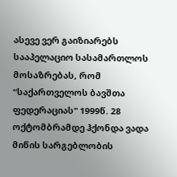ასევე ვერ გაიზიარებს სააპელაციო სასამართლოს მოსაზრებას, რომ “საქართველოს ბავშთა ფედერაციას" 1999წ. 28 ოქტომბრამდე ჰქონდა ვადა მიწის სარგებლობის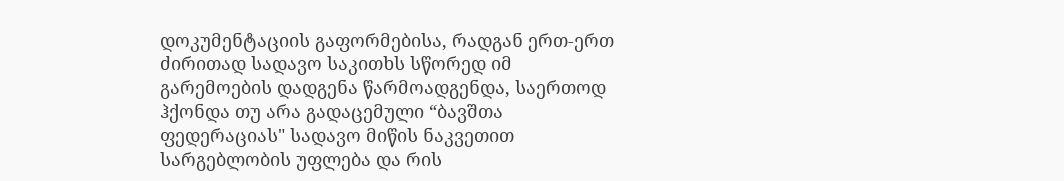დოკუმენტაციის გაფორმებისა, რადგან ერთ-ერთ ძირითად სადავო საკითხს სწორედ იმ გარემოების დადგენა წარმოადგენდა, საერთოდ ჰქონდა თუ არა გადაცემული “ბავშთა ფედერაციას" სადავო მიწის ნაკვეთით სარგებლობის უფლება და რის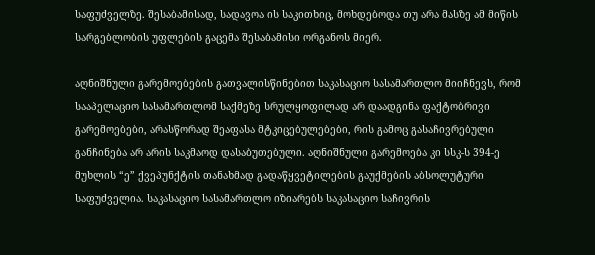საფუძველზე. შესაბამისად, სადავოა ის საკითხიც, მოხდებოდა თუ არა მასზე ამ მიწის სარგებლობის უფლების გაცემა შესაბამისი ორგანოს მიერ.

აღნიშნული გარემოებების გათვალისწინებით საკასაციო სასამართლო მიიჩნევს, რომ სააპელაციო სასამართლომ საქმეზე სრულყოფილად არ დაადგინა ფაქტობრივი გარემოებები, არასწორად შეაფასა მტკიცებულებები, რის გამოც გასაჩივრებული განჩინება არ არის საკმაოდ დასაბუთებული. აღნიშნული გარემოება კი სსკ-ს 394-ე მუხლის “ე” ქვეპუნქტის თანახმად გადაწყვეტილების გაუქმების აბსოლუტური საფუძველია. საკასაციო სასამართლო იზიარებს საკასაციო საჩივრის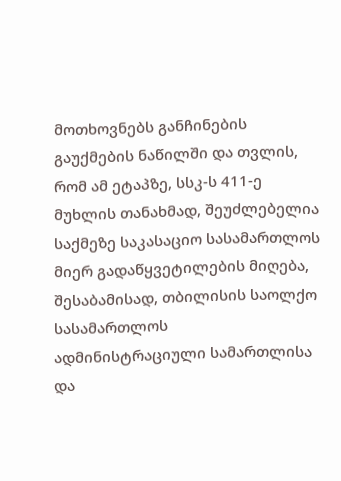მოთხოვნებს განჩინების გაუქმების ნაწილში და თვლის, რომ ამ ეტაპზე, სსკ-ს 411-ე მუხლის თანახმად, შეუძლებელია საქმეზე საკასაციო სასამართლოს მიერ გადაწყვეტილების მიღება, შესაბამისად, თბილისის საოლქო სასამართლოს ადმინისტრაციული სამართლისა და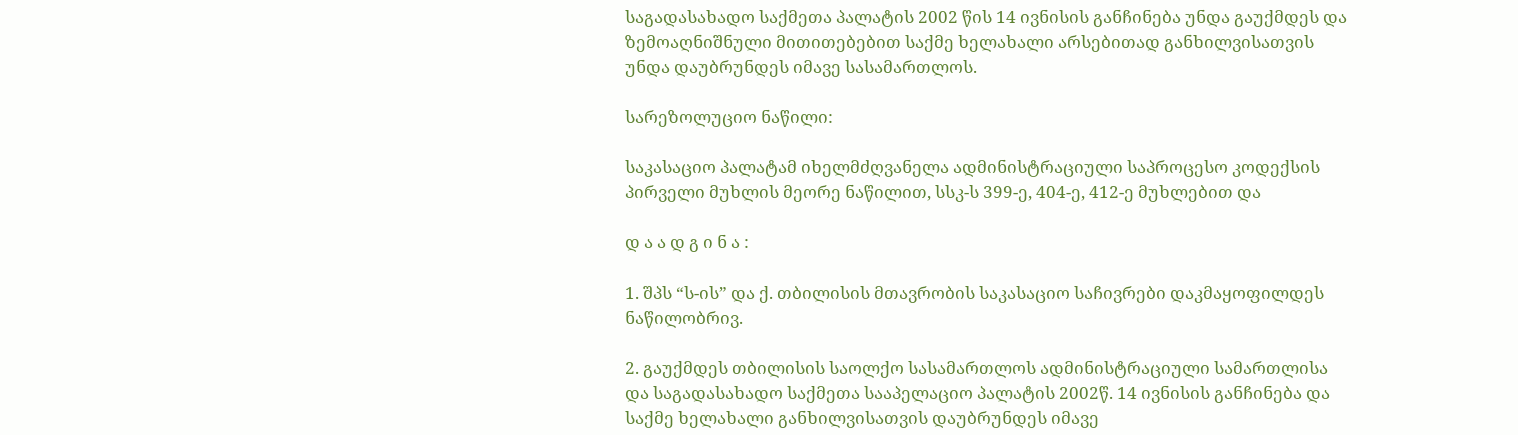საგადასახადო საქმეთა პალატის 2002 წის 14 ივნისის განჩინება უნდა გაუქმდეს და ზემოაღნიშნული მითითებებით საქმე ხელახალი არსებითად განხილვისათვის უნდა დაუბრუნდეს იმავე სასამართლოს.

სარეზოლუციო ნაწილი:

საკასაციო პალატამ იხელმძღვანელა ადმინისტრაციული საპროცესო კოდექსის პირველი მუხლის მეორე ნაწილით, სსკ-ს 399-ე, 404-ე, 412-ე მუხლებით და

დ ა ა დ გ ი ნ ა :

1. შპს “ს-ის” და ქ. თბილისის მთავრობის საკასაციო საჩივრები დაკმაყოფილდეს ნაწილობრივ.

2. გაუქმდეს თბილისის საოლქო სასამართლოს ადმინისტრაციული სამართლისა და საგადასახადო საქმეთა სააპელაციო პალატის 2002წ. 14 ივნისის განჩინება და საქმე ხელახალი განხილვისათვის დაუბრუნდეს იმავე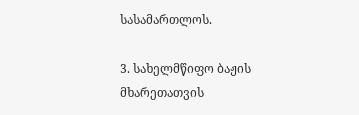სასამართლოს.

3. სახელმწიფო ბაჟის მხარეთათვის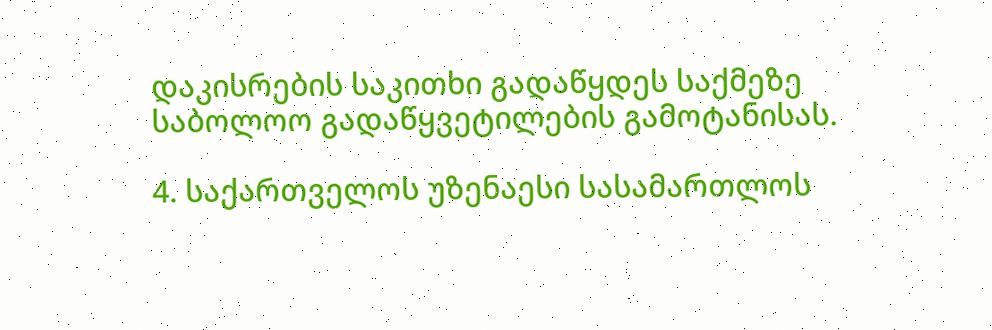დაკისრების საკითხი გადაწყდეს საქმეზე საბოლოო გადაწყვეტილების გამოტანისას.

4. საქართველოს უზენაესი სასამართლოს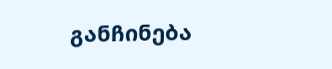განჩინება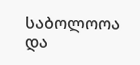საბოლოოა და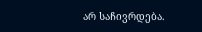არ საჩივრდება.